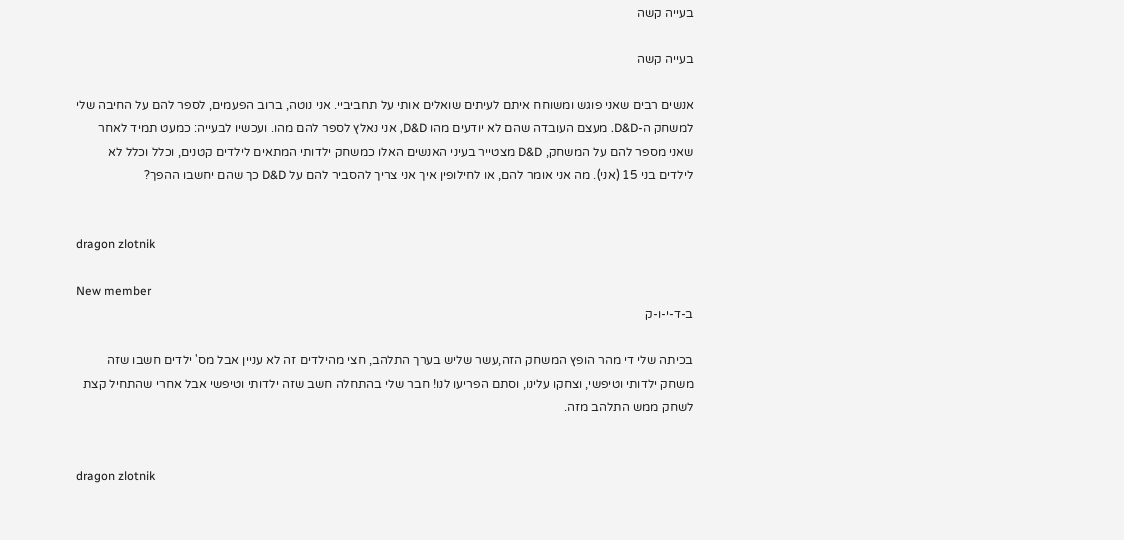בעייה קשה

בעייה קשה

אנשים רבים שאני פוגש ומשוחח איתם לעיתים שואלים אותי על תחביביי. אני נוטה, ברוב הפעמים, לספר להם על החיבה שלי למשחק ה-D&D. מעצם העובדה שהם לא יודעים מהו D&D, אני נאלץ לספר להם מהו. ועכשיו לבעייה: כמעט תמיד לאחר שאני מספר להם על המשחק, D&D מצטייר בעיני האנשים האלו כמשחק ילדותי המתאים לילדים קטנים, וכלל וכלל לא לילדים בני 15 (אני). מה אני אומר להם, או לחילופין איך אני צריך להסביר להם על D&D כך שהם יחשבו ההפך?


dragon zlotnik

New member
ב-ד-י-ו-ק

בכיתה שלי די מהר הופץ המשחק הזה,עשר שליש בערך התלהב, חצי מהילדים זה לא עניין אבל מס' ילדים חשבו שזה משחק ילדותי וטיפשי, וצחקו עלינו, וסתם הפריעו לנו! חבר שלי בהתחלה חשב שזה ילדותי וטיפשי אבל אחרי שהתחיל קצת לשחק ממש התלהב מזה.


dragon zlotnik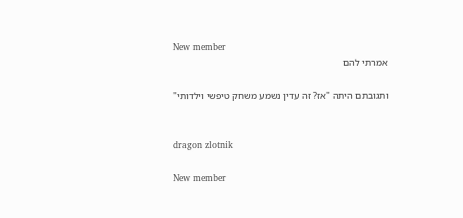New member
אמרתי להם

ותגובתם היתה "אז? זה עדין נשמע משחק טיפשי וילדותי"


dragon zlotnik

New member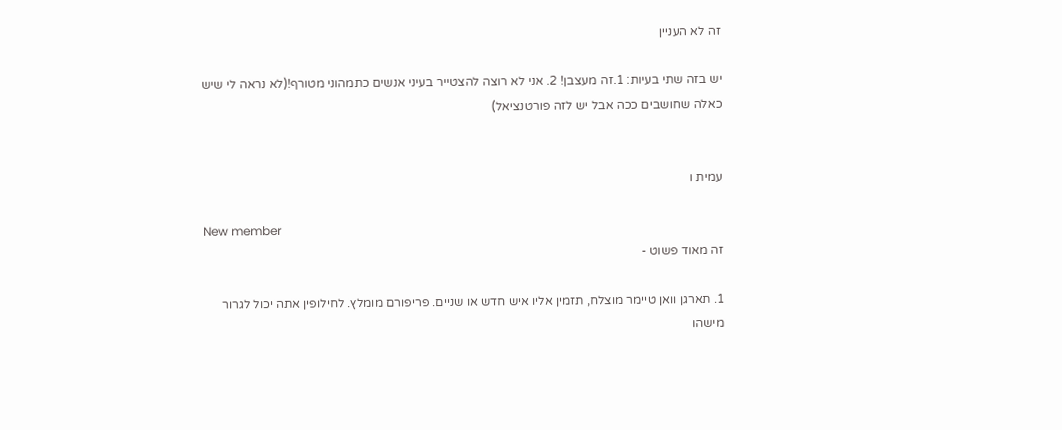זה לא העניין

יש בזה שתי בעיות: 1.זה מעצבן! 2. אני לא רוצה להצטייר בעיני אנשים כתמהוני מטורף!(לא נראה לי שיש כאלה שחושבים ככה אבל יש לזה פורטנציאל)


עמית ו

New member
זה מאוד פשוט -

1. תארגן וואן טיימר מוצלח, תזמין אליו איש חדש או שניים. פריפורם מומלץ. לחילופין אתה יכול לגרור מישהו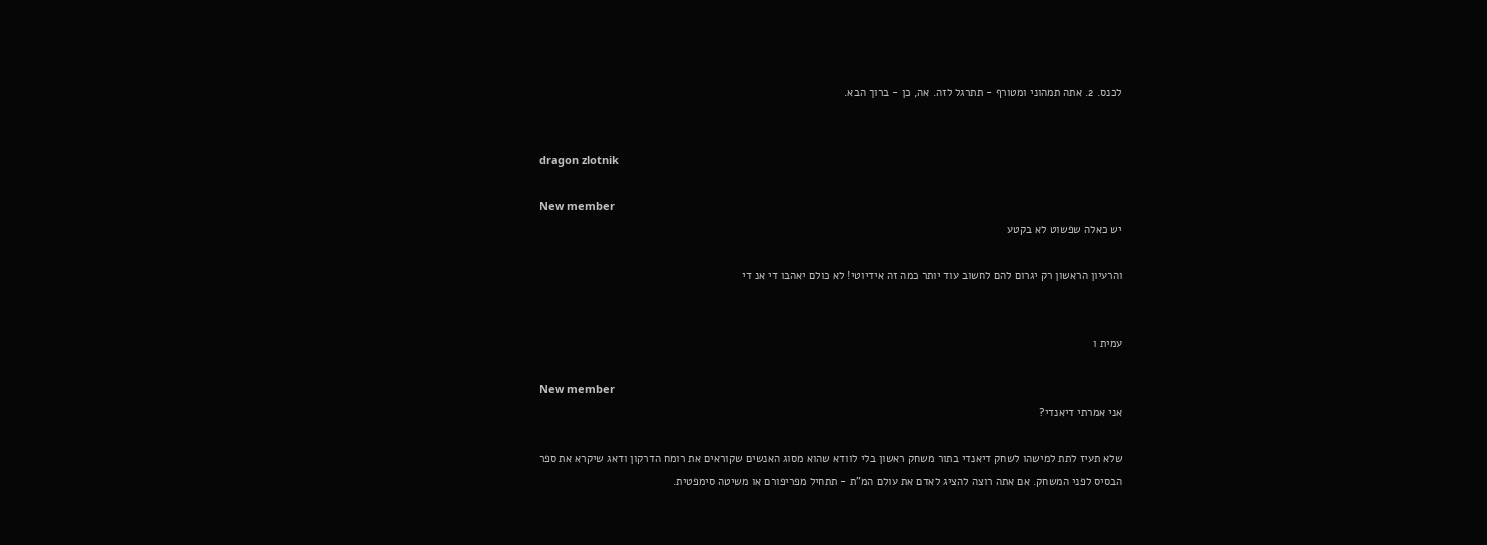לכנס. 2. אתה תמהוני ומטורף - תתרגל לזה. אה, כן - ברוך הבא.


dragon zlotnik

New member
יש כאלה שפשוט לא בקטע

והרעיון הראשון רק יגרום להם לחשוב עוד יותר כמה זה אידיוטי! לא כולם יאהבו די אנ די


עמית ו

New member
אני אמרתי דיאנדי?

שלא תעיז לתת למישהו לשחק דיאנדי בתור משחק ראשון בלי לוודא שהוא מסוג האנשים שקוראים את רומח הדרקון ודאג שיקרא את ספר הבסיס לפני המשחק. אם אתה רוצה להציג לאדם את עולם המ"ת - תתחיל מפריפורם או משיטה סימפטית.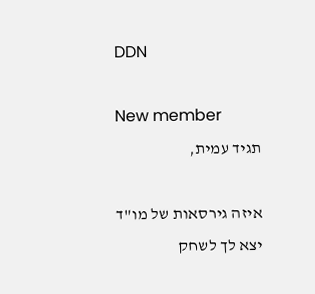DDN

New member
תגיד עמית,

איזה גירסאות של מו"ד יצא לך לשחק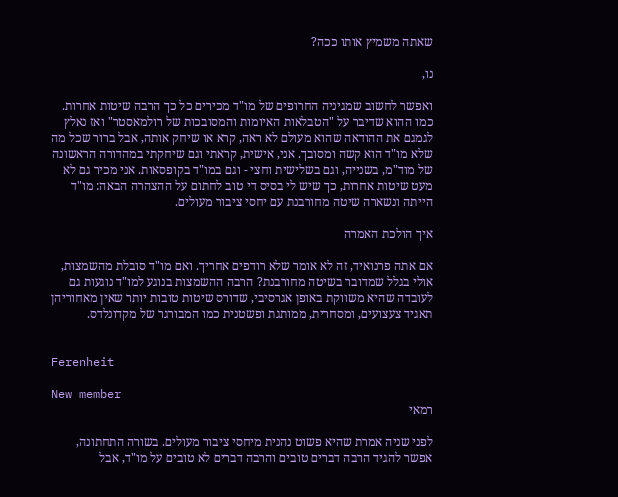שאתה משמיץ אותו ככה?

נו,

ואפשר לחשוב שמגיניה החרופים של מו"ד מכירים כל כך הרבה שיטות אחרות. כמו ההוא שדיבר על "הטבלאות האיומות והמסובכות של רולמאסטר" ואז נאלץ לגמגם את ההודאה שהוא מעולם לא ראה, קרא או שיחק אותה, אבל ברור שכל מה שלא מו"ד הוא קשה ומסובך. אני, אישית, קראתי וגם שיחקתי במהדורה הראשונה של מוד"מ, בשנייה, וגם בשלישית וחצי - וגם במו"ד בקופסאות. אני מכיר גם לא מעט שיטות אחרות, כך שיש לי בסיס די טוב לחתום על ההצהרה הבאה: מו"ד הייתה ונשארה שיטה מחורבנת עם יחסי ציבור מעולים.

איך הולכת האמרה

אם אתה פרנואיד, זה לא אומר שלא רודפים אחריך. ואם מו"ד סובלת מהשמצות, אולי בגלל שמדובר בשיטה מחורבנת? הרבה ההשמצות בנוגע למו"ד נוגעות גם לעובדה שהיא משווקת באופן אגרסיבי, שדורס שיטות טובות יותר שאין מאחוריהן תאגיד צעצועים, ומסחרית, ממותגת ופשטנית כמו המבורגר של מקדונלדס.


Ferenheit

New member
רמאי

לפני שניה אמרת שהיא פשוט נהנית מיחסי ציבור מעולים. בשורה התחתונה, אפשר להגיד הרבה דברים טובים והרבה דברים לא טובים על מו"ד, אבל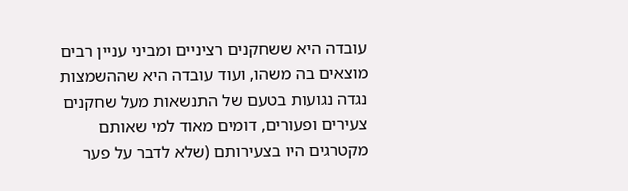עובדה היא ששחקנים רציניים ומביני עניין רבים מוצאים בה משהו, ועוד עובדה היא שההשמצות נגדה נגועות בטעם של התנשאות מעל שחקנים צעירים ופעורים, דומים מאוד למי שאותם מקטרגים היו בצעירותם (שלא לדבר על פער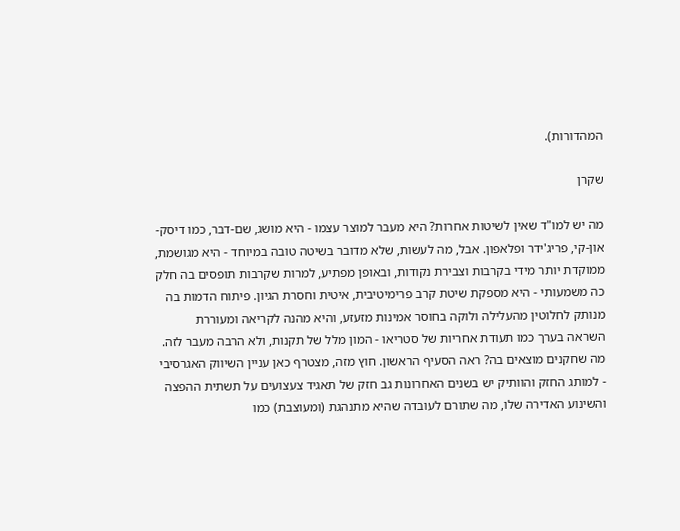המהדורות).

שקרן

מה יש למו"ד שאין לשיטות אחרות? היא מעבר למוצר עצמו - היא מושג, שם-דבר, כמו דיסק-און-קי, פריג'ידר ופלאפון. אבל, מה לעשות, שלא מדובר בשיטה טובה במיוחד - היא מגושמת, ממוקדת יותר מידי בקרבות וצבירת נקודות, ובאופן מפתיע, למרות שקרבות תופסים בה חלק כה משמעותי - היא מספקת שיטת קרב פרימיטיבית, איטית וחסרת הגיון. פיתוח הדמות בה מנותק לחלוטין מהעלילה ולוקה בחוסר אמינות מזעזע, והיא מהנה לקריאה ומעוררת השראה בערך כמו תעודת אחריות של סטריאו - המון מלל של תקנות, ולא הרבה מעבר לזה. מה שחקנים מוצאים בה? ראה הסעיף הראשון. חוץ מזה, מצטרף כאן עניין השיווק האגרסיבי - למותג החזק והוותיק יש בשנים האחרונות גב חזק של תאגיד צעצועים על תשתית ההפצה והשינוע האדירה שלו, מה שתורם לעובדה שהיא מתנהגת (ומעוצבת) כמו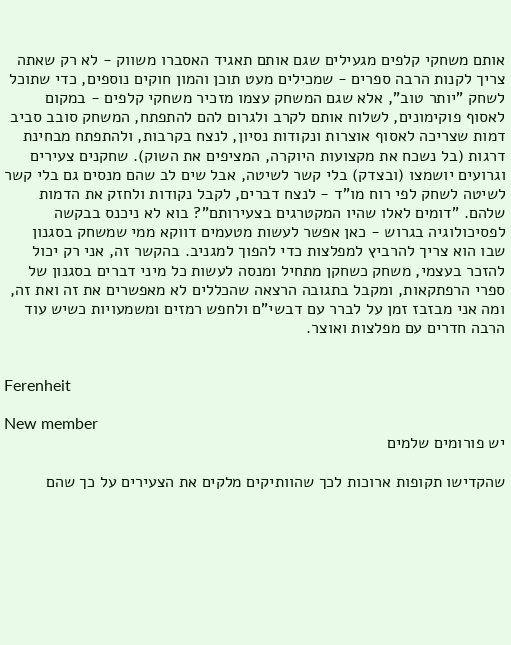אותם משחקי קלפים מגעילים שגם אותם תאגיד האסברו משווק - לא רק שאתה צריך לקנות הרבה ספרים - שמכילים מעט תוכן והמון חוקים נוספים, כדי שתוכל לשחק "יותר טוב", אלא שגם המשחק עצמו מזכיר משחקי קלפים - במקום לאסוף פוקימונים, לשלוח אותם לקרב ולגרום להם להתפתח, המשחק סובב סביב דמות שצריכה לאסוף אוצרות ונקודות נסיון, לנצח בקרבות, ולהתפתח מבחינת דרגות (בל נשכח את מקצועות היוקרה, המציפים את השוק). שחקנים צעירים וגרועים יושמצו (ובצדק) בלי קשר לשיטה, אבל שים לב שהם מנסים גם בלי קשר לשיטה לשחק לפי רוח מו"ד - לנצח דברים, לקבל נקודות ולחזק את הדמות שלהם. "דומים לאלו שהיו המקטרגים בצעירותם"? בוא לא ניכנס בבקשה לפסיכולוגיה בגרוש - כאן אפשר לעשות מטעמים דווקא ממי שמשחק בסגנון שבו הוא צריך להרביץ למפלצות כדי להפוך למגניב. בהקשר זה, אני רק יכול להזכר בעצמי, משחק כשחקן מתחיל ומנסה לעשות כל מיני דברים בסגנון של ספרי הרפתקאות, ומקבל בתגובה הרצאה שהכללים לא מאפשרים את זה ואת זה, ומה אני מבזבז זמן על לברר עם דבשי"ם ולחפש רמזים ומשמעויות כשיש עוד הרבה חדרים עם מפלצות ואוצר.


Ferenheit

New member
יש פורומים שלמים

שהקדישו תקופות ארוכות לכך שהוותיקים מלקים את הצעירים על כך שהם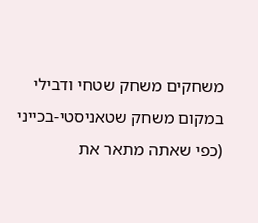משחקים משחק שטחי ודבילי במקום משחק שטאניסטי-בכייני (כפי שאתה מתאר את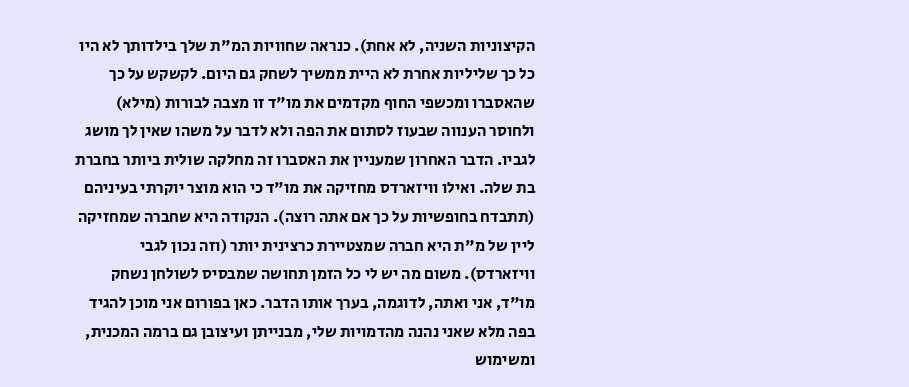הקיצוניות השניה, לא אחת). כנראה שחוויות המ"ת שלך בילדותך לא היו כל כך שליליות אחרת לא היית ממשיך לשחק גם היום. לקשקש על כך שהאסברו ומכשפי החוף מקדמים את מו"ד זו מצבה לבורות (מילא) ולחוסר הענווה שבעוז לסתום את הפה ולא לדבר על משהו שאין לך מושג לגביו. הדבר האחרון שמעניין את האסברו זה מחלקה שולית ביותר בחברת בת שלה. ואילו וויזארדס מחזיקה את מו"ד כי הוא מוצר יוקרתי בעיניהם (תתבדח בחופשיות על כך אם אתה רוצה). הנקודה היא שחברה שמחזיקה ליין של מ"ת היא חברה שמצטיירת כרצינית יותר (וזה נכון לגבי וויזארדס). משום מה יש לי כל הזמן תחושה שמבסיס לשולחן נשחק מו"ד, אני ואתה, לדוגמה, בערך אותו הדבר. כאן בפורום אני מוכן להגיד בפה מלא שאני נהנה מהדמויות שלי, מבנייתן ועיצובן גם ברמה המכנית, ומשימוש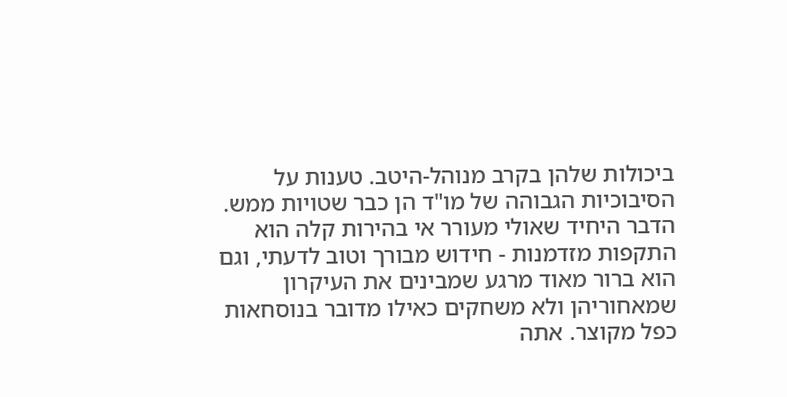ביכולות שלהן בקרב מנוהל-היטב. טענות על הסיבוכיות הגבוהה של מו"ד הן כבר שטויות ממש. הדבר היחיד שאולי מעורר אי בהירות קלה הוא התקפות מזדמנות - חידוש מבורך וטוב לדעתי, וגם הוא ברור מאוד מרגע שמבינים את העיקרון שמאחוריהן ולא משחקים כאילו מדובר בנוסחאות כפל מקוצר. אתה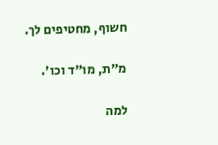חשוף, מחטיפים לך.

מ"ת, מו"ד וכו'.

למה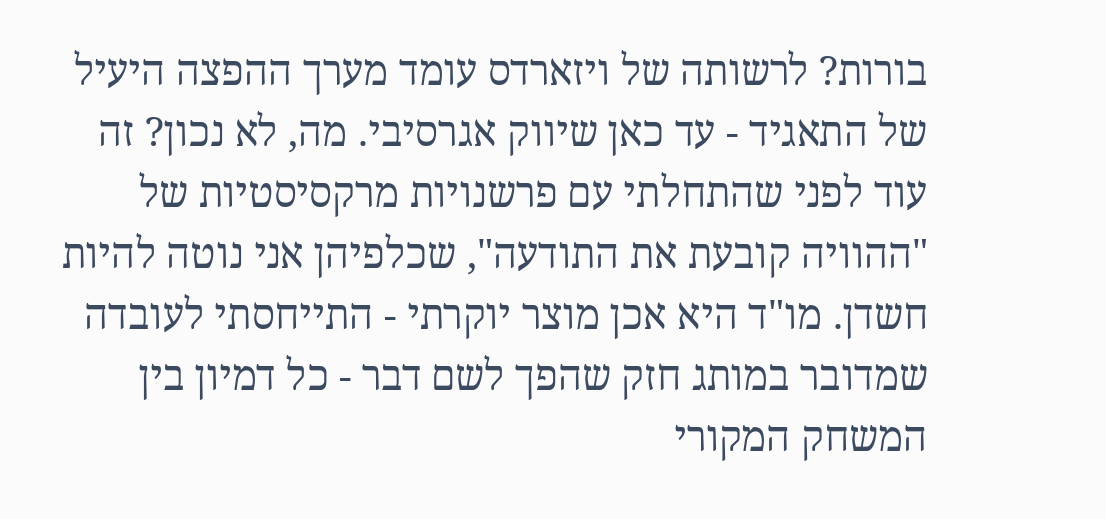בורות? לרשותה של ויזארדס עומד מערך ההפצה היעיל של התאגיד - עד כאן שיווק אגרסיבי. מה, לא נכון? זה עוד לפני שהתחלתי עם פרשנויות מרקסיסטיות של "ההוויה קובעת את התודעה", שכלפיהן אני נוטה להיות חשדן. מו"ד היא אכן מוצר יוקרתי - התייחסתי לעובדה שמדובר במותג חזק שהפך לשם דבר - כל דמיון בין המשחק המקורי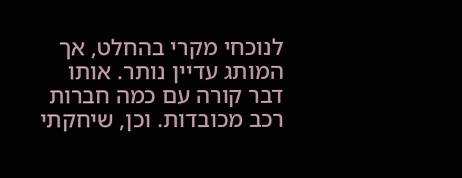לנוכחי מקרי בהחלט, אך המותג עדיין נותר. אותו דבר קורה עם כמה חברות רכב מכובדות. וכן, שיחקתי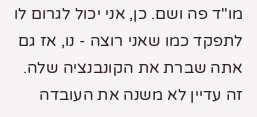מו"ד פה ושם. כן, אני יכול לגרום לו לתפקד כמו שאני רוצה - נו, אז גם אתה שברת את הקונבנציה שלה. זה עדיין לא משנה את העובדה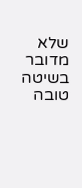שלא מדובר בשיטה טובה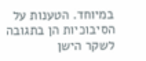במיוחד. הטענות על הסיבוכיות הן בתגובה לשקר הישן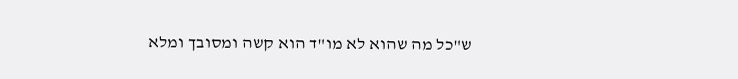ש"כל מה שהוא לא מו"ד הוא קשה ומסובך ומלא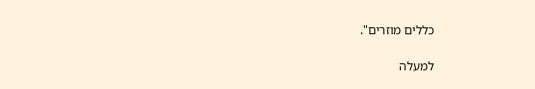כללים מוזרים".

למעלה